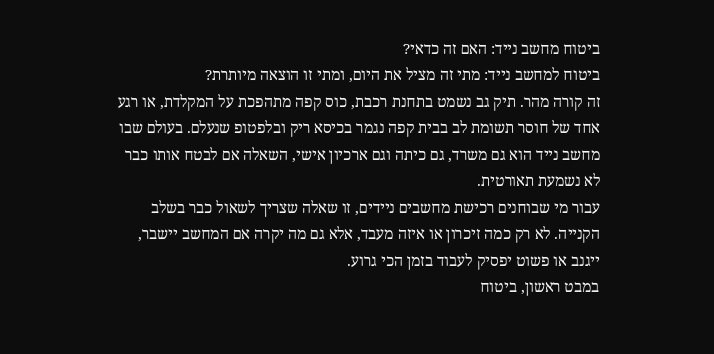ביטוח מחשב נייד: האם זה כדאי?
ביטוח למחשב נייד: מתי זה מציל את היום, ומתי זו הוצאה מיותרת?
זה קורה מהר. תיק גב נשמט בתחנת רכבת, כוס קפה מתהפכת על המקלדת, או רגע אחד של חוסר תשומת לב בבית קפה נגמר בכיסא ריק ובלפטופ שנעלם. בעולם שבו מחשב נייד הוא גם משרד, גם כיתה וגם ארכיון אישי, השאלה אם לבטח אותו כבר לא נשמעת תאורטית.
עבור מי שבוחנים רכישת מחשבים ניידים, זו שאלה שצריך לשאול כבר בשלב הקנייה. לא רק כמה זיכרון או איזה מעבד, אלא גם מה יקרה אם המחשב יישבר, ייגנב או פשוט יפסיק לעבוד בזמן הכי גרוע.
במבט ראשון, ביטוח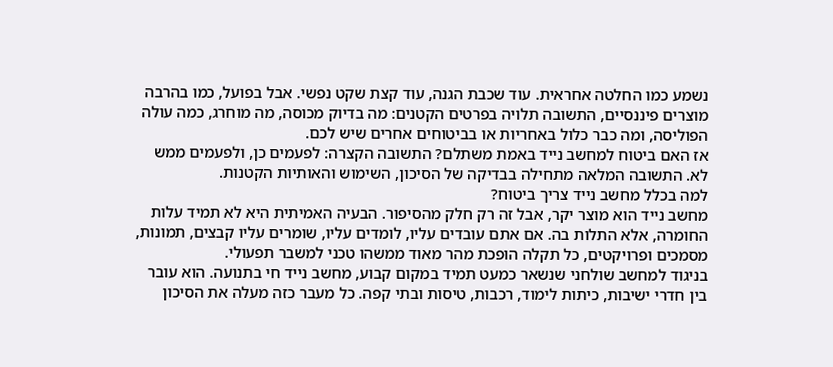נשמע כמו החלטה אחראית. עוד שכבת הגנה, עוד קצת שקט נפשי. אבל בפועל, כמו בהרבה מוצרים פיננסיים, התשובה תלויה בפרטים הקטנים: מה בדיוק מכוסה, מה מוחרג, כמה עולה הפוליסה, ומה כבר כלול באחריות או בביטוחים אחרים שיש לכם.
אז האם ביטוח למחשב נייד באמת משתלם? התשובה הקצרה: לפעמים כן, ולפעמים ממש לא. התשובה המלאה מתחילה בבדיקה של הסיכון, השימוש והאותיות הקטנות.
למה בכלל מחשב נייד צריך ביטוח?
מחשב נייד הוא מוצר יקר, אבל זה רק חלק מהסיפור. הבעיה האמיתית היא לא תמיד עלות החומרה, אלא התלות בה. אם אתם עובדים עליו, לומדים עליו, שומרים עליו קבצים, תמונות, מסמכים ופרויקטים, כל תקלה הופכת מהר מאוד ממשהו טכני למשבר תפעולי.
בניגוד למחשב שולחני שנשאר כמעט תמיד במקום קבוע, מחשב נייד חי בתנועה. הוא עובר בין חדרי ישיבות, כיתות לימוד, רכבות, טיסות ובתי קפה. כל מעבר כזה מעלה את הסיכון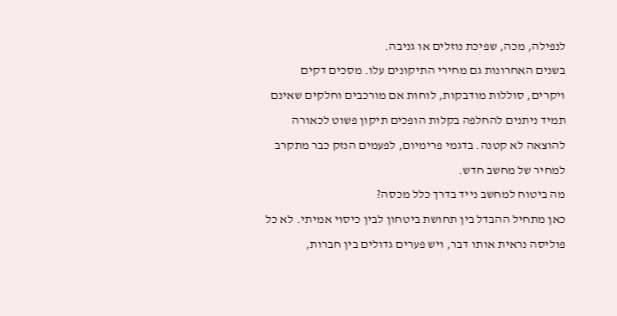לנפילה, מכה, שפיכת נוזלים או גניבה.
בשנים האחרונות גם מחירי התיקונים עלו. מסכים דקים ויקרים, סוללות מודבקות, לוחות אם מורכבים וחלקים שאינם תמיד ניתנים להחלפה בקלות הופכים תיקון פשוט לכאורה להוצאה לא קטנה. בדגמי פרימיום, לפעמים הנזק כבר מתקרב למחיר של מחשב חדש.
מה ביטוח למחשב נייד בדרך כלל מכסה?
כאן מתחיל ההבדל בין תחושת ביטחון לבין כיסוי אמיתי. לא כל פוליסה נראית אותו דבר, ויש פערים גדולים בין חברות,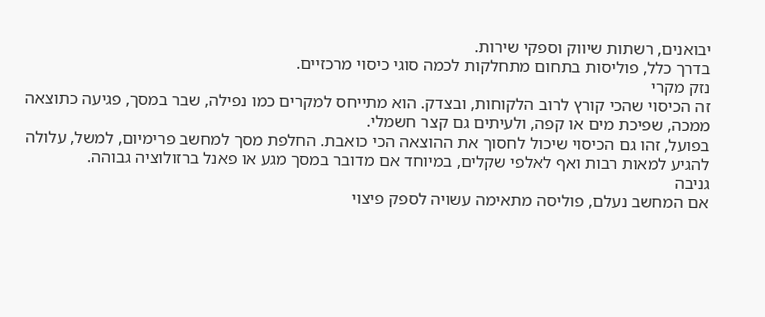יבואנים, רשתות שיווק וספקי שירות.
בדרך כלל, פוליסות בתחום מתחלקות לכמה סוגי כיסוי מרכזיים.
נזק מקרי
זה הכיסוי שהכי קורץ לרוב הלקוחות, ובצדק. הוא מתייחס למקרים כמו נפילה, שבר במסך, פגיעה כתוצאה ממכה, שפיכת מים או קפה, ולעיתים גם קצר חשמלי.
בפועל, זהו גם הכיסוי שיכול לחסוך את ההוצאה הכי כואבת. החלפת מסך למחשב פרימיום, למשל, עלולה להגיע למאות רבות ואף לאלפי שקלים, במיוחד אם מדובר במסך מגע או פאנל ברזולוציה גבוהה.
גניבה
אם המחשב נעלם, פוליסה מתאימה עשויה לספק פיצוי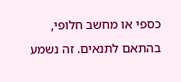כספי או מחשב חלופי, בהתאם לתנאים. זה נשמע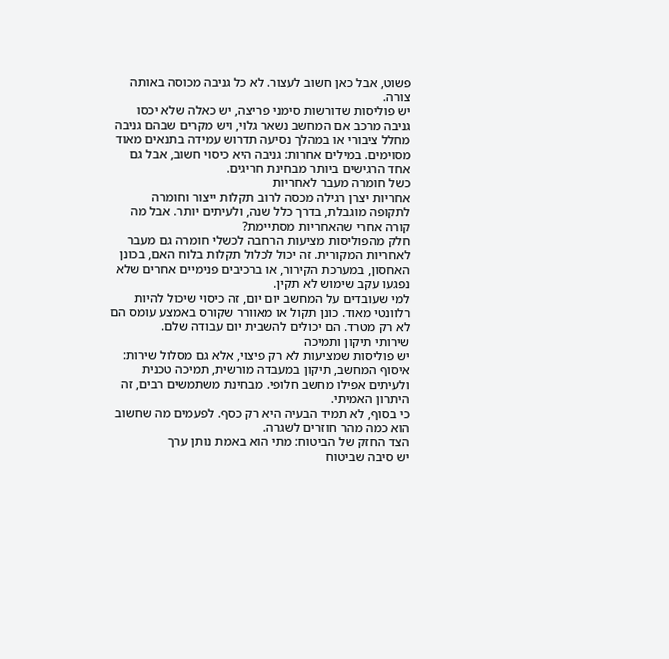פשוט, אבל כאן חשוב לעצור. לא כל גניבה מכוסה באותה צורה.
יש פוליסות שדורשות סימני פריצה, יש כאלה שלא יכסו גניבה מרכב אם המחשב נשאר גלוי, ויש מקרים שבהם גניבה מחלל ציבורי או במהלך נסיעה תדרוש עמידה בתנאים מאוד מסוימים. במילים אחרות: גניבה היא כיסוי חשוב, אבל גם אחד הרגישים ביותר מבחינת חריגים.
כשל חומרה מעבר לאחריות
אחריות יצרן רגילה מכסה לרוב תקלות ייצור וחומרה לתקופה מוגבלת, בדרך כלל שנה, ולעיתים יותר. אבל מה קורה אחרי שהאחריות מסתיימת?
חלק מהפוליסות מציעות הרחבה לכשלי חומרה גם מעבר לאחריות המקורית. זה יכול לכלול תקלות בלוח האם, בכונן האחסון, במערכת הקירור, או ברכיבים פנימיים אחרים שלא נפגעו עקב שימוש לא תקין.
למי שעובדים על המחשב יום יום, זה כיסוי שיכול להיות רלוונטי מאוד. כונן תקול או מאוורר שקורס באמצע עומס הם לא רק מטרד. הם יכולים להשבית יום עבודה שלם.
שירותי תיקון ותמיכה
יש פוליסות שמציעות לא רק פיצוי, אלא גם מסלול שירות: איסוף המחשב, תיקון במעבדה מורשית, תמיכה טכנית ולעיתים אפילו מחשב חלופי. מבחינת משתמשים רבים, זה היתרון האמיתי.
כי בסוף, לא תמיד הבעיה היא רק כסף. לפעמים מה שחשוב הוא כמה מהר חוזרים לשגרה.
הצד החזק של הביטוח: מתי הוא באמת נותן ערך
יש סיבה שביטוח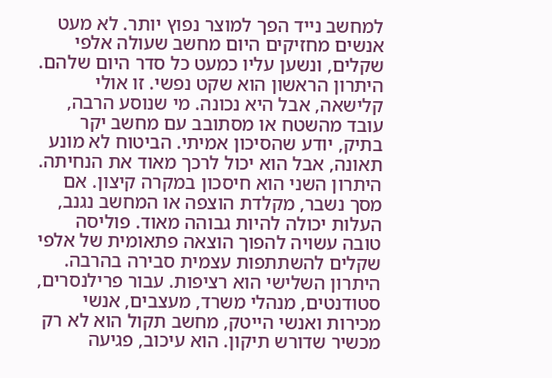למחשב נייד הפך למוצר נפוץ יותר. לא מעט אנשים מחזיקים היום מחשב שעולה אלפי שקלים, ונשען עליו כמעט כל סדר היום שלהם.
היתרון הראשון הוא שקט נפשי. זו אולי קלישאה, אבל היא נכונה. מי שנוסע הרבה, עובד מהשטח או מסתובב עם מחשב יקר בתיק, יודע שהסיכון אמיתי. הביטוח לא מונע תאונה, אבל הוא יכול לרכך מאוד את הנחיתה.
היתרון השני הוא חיסכון במקרה קיצון. אם מסך נשבר, מקלדת הוצפה או המחשב נגנב, העלות יכולה להיות גבוהה מאוד. פוליסה טובה עשויה להפוך הוצאה פתאומית של אלפי שקלים להשתתפות עצמית סבירה בהרבה.
היתרון השלישי הוא רציפות. עבור פרילנסרים, סטודנטים, מנהלי משרד, מעצבים, אנשי מכירות ואנשי הייטק, מחשב תקול הוא לא רק מכשיר שדורש תיקון. הוא עיכוב, פגיעה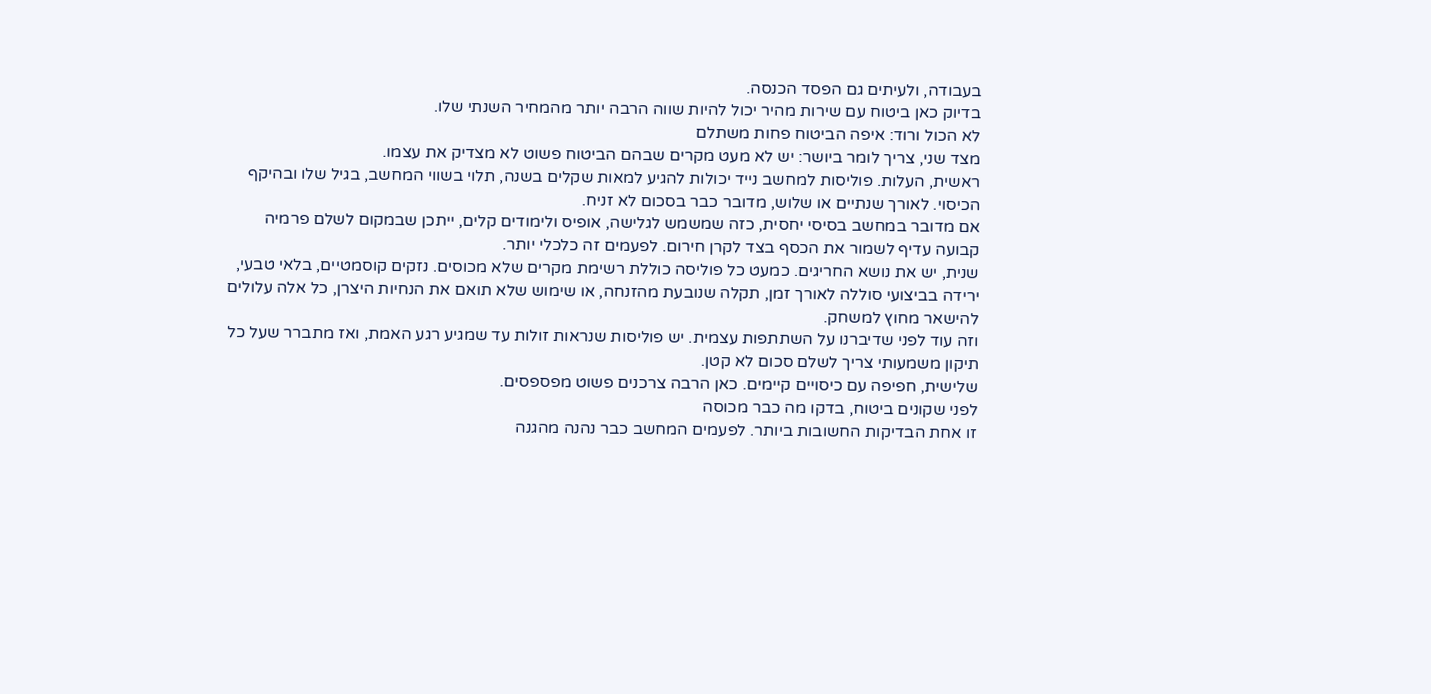בעבודה, ולעיתים גם הפסד הכנסה.
בדיוק כאן ביטוח עם שירות מהיר יכול להיות שווה הרבה יותר מהמחיר השנתי שלו.
לא הכול ורוד: איפה הביטוח פחות משתלם
מצד שני, צריך לומר ביושר: יש לא מעט מקרים שבהם הביטוח פשוט לא מצדיק את עצמו.
ראשית, העלות. פוליסות למחשב נייד יכולות להגיע למאות שקלים בשנה, תלוי בשווי המחשב, בגיל שלו ובהיקף הכיסוי. לאורך שנתיים או שלוש, מדובר כבר בסכום לא זניח.
אם מדובר במחשב בסיסי יחסית, כזה שמשמש לגלישה, אופיס ולימודים קלים, ייתכן שבמקום לשלם פרמיה קבועה עדיף לשמור את הכסף בצד לקרן חירום. לפעמים זה כלכלי יותר.
שנית, יש את נושא החריגים. כמעט כל פוליסה כוללת רשימת מקרים שלא מכוסים. נזקים קוסמטיים, בלאי טבעי, ירידה בביצועי סוללה לאורך זמן, תקלה שנובעת מהזנחה, או שימוש שלא תואם את הנחיות היצרן, כל אלה עלולים להישאר מחוץ למשחק.
וזה עוד לפני שדיברנו על השתתפות עצמית. יש פוליסות שנראות זולות עד שמגיע רגע האמת, ואז מתברר שעל כל תיקון משמעותי צריך לשלם סכום לא קטן.
שלישית, חפיפה עם כיסויים קיימים. כאן הרבה צרכנים פשוט מפספסים.
לפני שקונים ביטוח, בדקו מה כבר מכוסה
זו אחת הבדיקות החשובות ביותר. לפעמים המחשב כבר נהנה מהגנה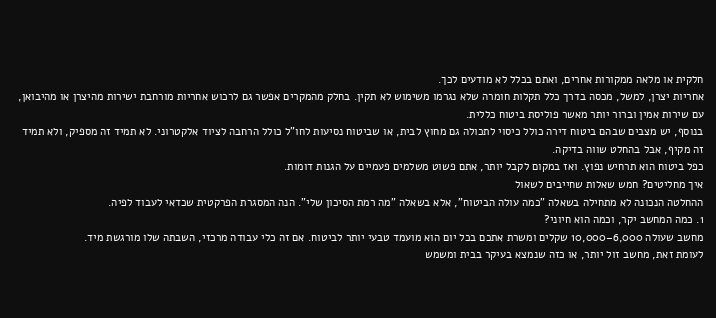חלקית או מלאה ממקורות אחרים, ואתם בכלל לא מודעים לכך.
אחריות יצרן, למשל, מכסה בדרך כלל תקלות חומרה שלא נגרמו משימוש לא תקין. בחלק מהמקרים אפשר גם לרכוש אחריות מורחבת ישירות מהיצרן או מהיבואן, עם שירות אמין וברור יותר מאשר פוליסת ביטוח כללית.
בנוסף, יש מצבים שבהם ביטוח דירה כולל כיסוי לתכולה גם מחוץ לבית, או שביטוח נסיעות לחו"ל כולל הרחבה לציוד אלקטרוני. לא תמיד זה מספיק, ולא תמיד זה מקיף, אבל בהחלט שווה בדיקה.
כפל ביטוח הוא תרחיש נפוץ. ואז במקום לקבל יותר, אתם פשוט משלמים פעמיים על הגנות דומות.
איך מחליטים? חמש שאלות שחייבים לשאול
ההחלטה הנכונה לא מתחילה בשאלה "כמה עולה הביטוח", אלא בשאלה "מה רמת הסיכון שלי". הנה המסגרת הפרקטית שכדאי לעבוד לפיה.
1. כמה המחשב יקר, וכמה הוא חיוני?
מחשב שעולה 6,000–10,000 שקלים ומשרת אתכם בכל יום הוא מועמד טבעי יותר לביטוח. אם זה כלי עבודה מרכזי, השבתה שלו מורגשת מיד.
לעומת זאת, מחשב זול יותר, או כזה שנמצא בעיקר בבית ומשמש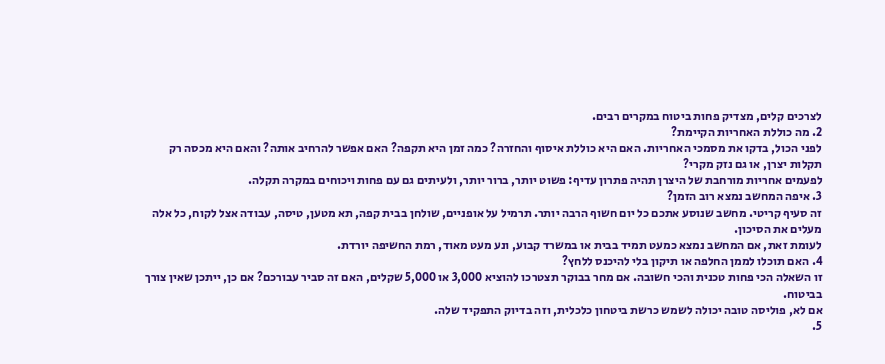לצרכים קלים, מצדיק פחות ביטוח במקרים רבים.
2. מה כוללת האחריות הקיימת?
לפני הכול, בדקו את מסמכי האחריות. האם היא כוללת איסוף והחזרה? כמה זמן היא תקפה? האם אפשר להרחיב אותה? והאם היא מכסה רק תקלות יצרן, או גם נזק מקרי?
לפעמים אחריות מורחבת של היצרן תהיה פתרון עדיף: פשוט יותר, ברור יותר, ולעיתים גם עם פחות ויכוחים במקרה תקלה.
3. איפה המחשב נמצא רוב הזמן?
זה סעיף קריטי. מחשב שנוסע אתכם כל יום חשוף הרבה יותר. תרמיל על אופניים, שולחן בבית קפה, תא מטען, טיסה, עבודה אצל לקוח, כל אלה מעלים את הסיכון.
לעומת זאת, אם המחשב נמצא כמעט תמיד בבית או במשרד קבוע, ונע מעט מאוד, רמת החשיפה יורדת.
4. האם תוכלו לממן החלפה או תיקון בלי להיכנס ללחץ?
זו השאלה הכי פחות טכנית והכי חשובה. אם מחר בבוקר תצטרכו להוציא 3,000 או 5,000 שקלים, האם זה סביר עבורכם? אם כן, ייתכן שאין צורך בביטוח.
אם לא, פוליסה טובה יכולה לשמש כרשת ביטחון כלכלית, וזה בדיוק התפקיד שלה.
5.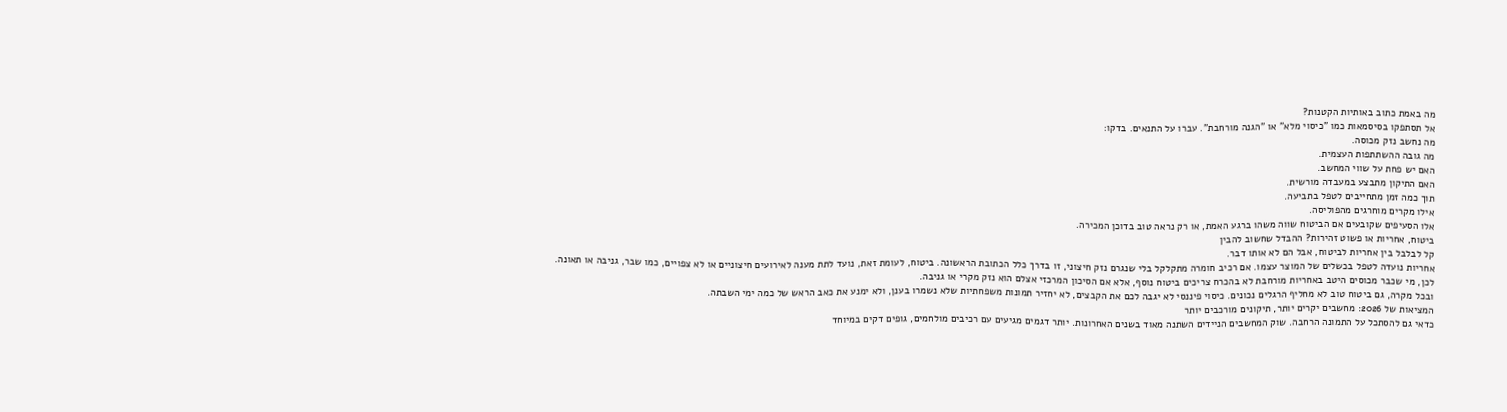מה באמת כתוב באותיות הקטנות?
אל תסתפקו בסיסמאות כמו "כיסוי מלא" או "הגנה מורחבת". עברו על התנאים. בדקו:
מה נחשב נזק מכוסה.
מה גובה ההשתתפות העצמית.
האם יש פחת על שווי המחשב.
האם התיקון מתבצע במעבדה מורשית.
תוך כמה זמן מתחייבים לטפל בתביעה.
אילו מקרים מוחרגים מהפוליסה.
אלו הסעיפים שקובעים אם הביטוח שווה משהו ברגע האמת, או רק נראה טוב בדוכן המכירה.
ביטוח, אחריות או פשוט זהירות? ההבדל שחשוב להבין
קל לבלבל בין אחריות לביטוח, אבל הם לא אותו דבר.
אחריות נועדה לטפל בכשלים של המוצר עצמו. אם רכיב חומרה מתקלקל בלי שנגרם נזק חיצוני, זו בדרך כלל הכתובת הראשונה. ביטוח, לעומת זאת, נועד לתת מענה לאירועים חיצוניים או לא צפויים, כמו שבר, גניבה או תאונה.
לכן, מי שכבר מכוסים היטב באחריות מורחבת לא בהכרח צריכים ביטוח נוסף, אלא אם הסיכון המרכזי אצלם הוא נזק מקרי או גניבה.
ובכל מקרה, גם ביטוח טוב לא מחליף הרגלים נכונים. כיסוי פיננסי לא יגבה לכם את הקבצים, לא יחזיר תמונות משפחתיות שלא נשמרו בענן, ולא ימנע את כאב הראש של כמה ימי השבתה.
המציאות של 2026: מחשבים יקרים יותר, תיקונים מורכבים יותר
כדאי גם להסתכל על התמונה הרחבה. שוק המחשבים הניידים השתנה מאוד בשנים האחרונות. יותר דגמים מגיעים עם רכיבים מולחמים, גופים דקים במיוחד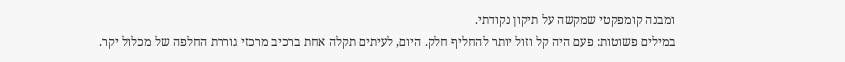ומבנה קומפקטי שמקשה על תיקון נקודתי.
במילים פשוטות: פעם היה קל וזול יותר להחליף חלק. היום, לעיתים תקלה אחת ברכיב מרכזי גוררת החלפה של מכלול יקר.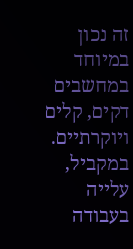זה נכון במיוחד במחשבים דקים, קלים ויוקרתיים.
במקביל, עלייה בעבודה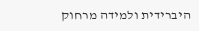היברידית ולמידה מרחוק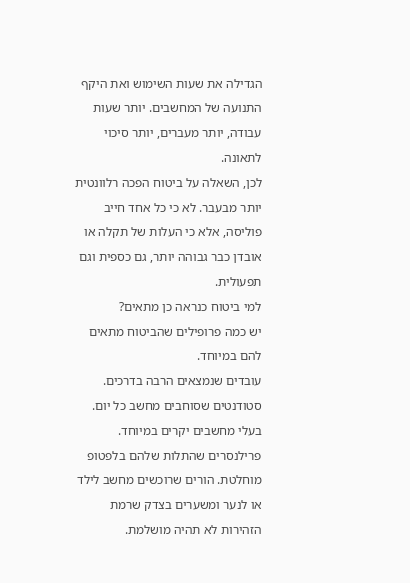הגדילה את שעות השימוש ואת היקף התנועה של המחשבים. יותר שעות עבודה, יותר מעברים, יותר סיכוי לתאונה.
לכן, השאלה על ביטוח הפכה רלוונטית יותר מבעבר. לא כי כל אחד חייב פוליסה, אלא כי העלות של תקלה או אובדן כבר גבוהה יותר, גם כספית וגם תפעולית.
למי ביטוח כנראה כן מתאים?
יש כמה פרופילים שהביטוח מתאים להם במיוחד.
עובדים שנמצאים הרבה בדרכים. סטודנטים שסוחבים מחשב כל יום. בעלי מחשבים יקרים במיוחד. פרילנסרים שהתלות שלהם בלפטופ מוחלטת. הורים שרוכשים מחשב לילד או לנער ומשערים בצדק שרמת הזהירות לא תהיה מושלמת.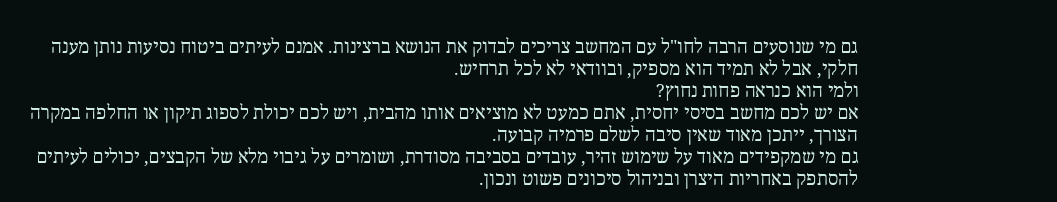גם מי שנוסעים הרבה לחו"ל עם המחשב צריכים לבדוק את הנושא ברצינות. אמנם לעיתים ביטוח נסיעות נותן מענה חלקי, אבל לא תמיד הוא מספיק, ובוודאי לא לכל תרחיש.
ולמי הוא כנראה פחות נחוץ?
אם יש לכם מחשב בסיסי יחסית, אתם כמעט לא מוציאים אותו מהבית, ויש לכם יכולת לספוג תיקון או החלפה במקרה הצורך, ייתכן מאוד שאין סיבה לשלם פרמיה קבועה.
גם מי שמקפידים מאוד על שימוש זהיר, עובדים בסביבה מסודרת, ושומרים על גיבוי מלא של הקבצים, יכולים לעיתים להסתפק באחריות היצרן ובניהול סיכונים פשוט ונכון.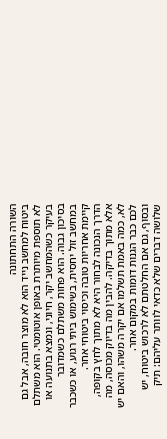השורה התחתונה
ביטוח למחשב נייד הוא לא מוצר חובה, אבל גם לא תוספת מיותרת באופן אוטומטי. הוא משתלם בעיקר כשהמחשב יקר, חיוני, ונמצא בתנועה או בסיכון גבוה. הוא פחות משתלם כשמדובר במחשב זול יחסית, בשימוש ביתי רגוע, או כשכבר קיימת אחריות טובה וכיסוי ביטוחי אחר.
הדרך הנכונה לבחור היא לא מתוך לחץ בקופה, אלא מתוך בדיקה. להבין מה בדיוק מכוסה, מה לא, כמה באמת תשלמו אם יקרה משהו, והאם יש לכם כבר הגנות דומות במקום אחר.
ובסוף, גם אם החלטתם לא לרכוש ביטוח, יש שלושה דברים שלא כדאי לוותר עליהם: תיק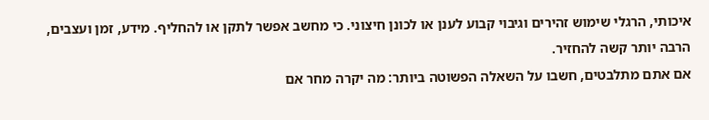איכותי, הרגלי שימוש זהירים וגיבוי קבוע לענן או לכונן חיצוני. כי מחשב אפשר לתקן או להחליף. מידע, זמן ועצבים, הרבה יותר קשה להחזיר.
אם אתם מתלבטים, חשבו על השאלה הפשוטה ביותר: מה יקרה מחר אם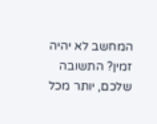המחשב לא יהיה זמין? התשובה שלכם, יותר מכל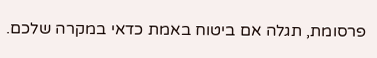פרסומת, תגלה אם ביטוח באמת כדאי במקרה שלכם.